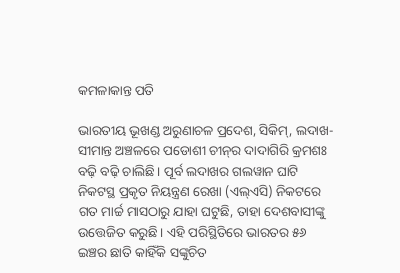କମଳାକାନ୍ତ ପତି

ଭାରତୀୟ ଭୂଖଣ୍ଡ ଅରୁଣାଚଳ ପ୍ରଦେଶ, ସିକିମ୍, ଲଦାଖ- ସୀମାନ୍ତ ଅଞ୍ଚଳରେ ପଡୋଶୀ ଚୀନ୍‌ର ଦାଦାଗିରି କ୍ରମଶଃ ବଢ଼ି ବଢ଼ି ଚାଲିଛି। ପୂର୍ବ ଲଦାଖର ଗଲୱାନ ଘାଟି ନିକଟସ୍ଥ ପ୍ରକୃତ ନିୟନ୍ତ୍ରଣ ରେଖା (ଏଲ୍‌ଏସି) ନିକଟରେ ଗତ ମାର୍ଚ୍ଚ ମାସଠାରୁ ଯାହା ଘଟୁଛି, ତାହା ଦେଶବାସୀଙ୍କୁ ଉତ୍ତେଜିତ କରୁଛି। ଏହି ପରିସ୍ଥିତିରେ ଭାରତର ୫୬ ଇଞ୍ଚର ଛାତି କାହିଁକି ସଙ୍କୁଚିତ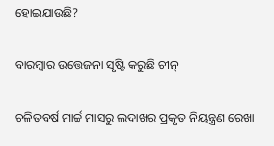ହୋଇଯାଉଛି?

ବାରମ୍ବାର ଉତ୍ତେଜନା ସୃଷ୍ଟି କରୁଛି ଚୀନ୍

ଚଳିତବର୍ଷ ମାର୍ଚ୍ଚ ମାସରୁ ଲଦାଖର ପ୍ରକୃତ ନିୟନ୍ତ୍ରଣ ରେଖା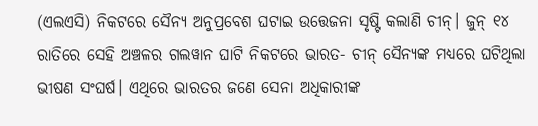(ଏଲଏସି) ନିକଟରେ ସୈନ୍ୟ ଅନୁପ୍ରବେଶ ଘଟାଇ ଉତ୍ତେଜନା ସୃଷ୍ଟି କଲାଣି ଚୀନ୍। ଜୁନ୍ ୧୪ ରାତିରେ ସେହି ଅଞ୍ଚଳର ଗଲୱାନ ଘାଟି ନିକଟରେ ଭାରତ- ଚୀନ୍ ସୈନ୍ୟଙ୍କ ମଧ୍ୟରେ ଘଟିଥିଲା ଭୀଷଣ ସଂଘର୍ଷ। ଏଥିରେ ଭାରତର ଜଣେ ସେନା ଅଧିକାରୀଙ୍କ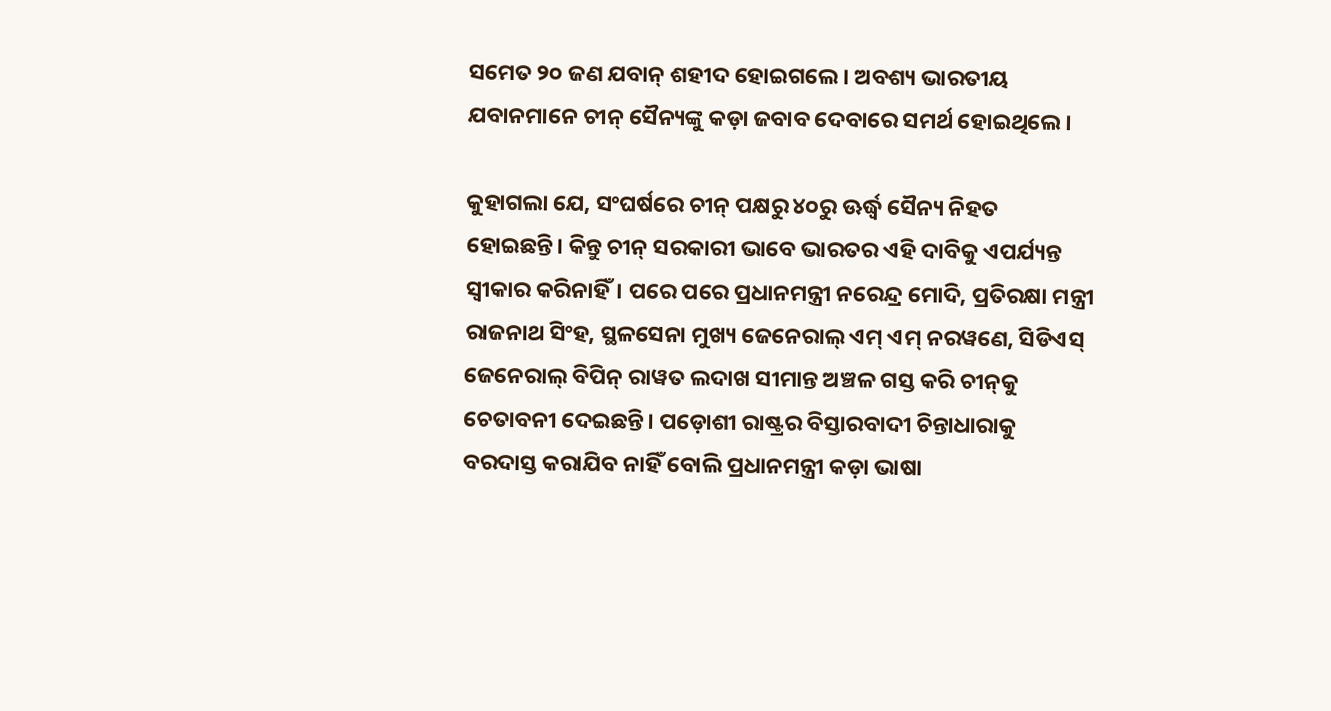ସମେତ ୨୦ ଜଣ ଯବାନ୍ ଶହୀଦ ହୋଇଗଲେ। ଅବଶ୍ୟ ଭାରତୀୟ ଯବାନମାନେ ଚୀନ୍ ସୈନ୍ୟଙ୍କୁ କଡ଼ା ଜବାବ ଦେବାରେ ସମର୍ଥ ହୋଇଥିଲେ।

କୁହାଗଲା ଯେ, ସଂଘର୍ଷରେ ଚୀନ୍ ପକ୍ଷରୁ ୪୦ରୁ ଊର୍ଦ୍ଧ୍ୱ ସୈନ୍ୟ ନିହତ ହୋଇଛନ୍ତି। କିନ୍ତୁ ଚୀନ୍ ସରକାରୀ ଭାବେ ଭାରତର ଏହି ଦାବିକୁ ଏପର୍ଯ୍ୟନ୍ତ ସ୍ୱୀକାର କରିନାହିଁ। ପରେ ପରେ ପ୍ରଧାନମନ୍ତ୍ରୀ ନରେନ୍ଦ୍ର ମୋଦି, ପ୍ରତିରକ୍ଷା ମନ୍ତ୍ରୀ ରାଜନାଥ ସିଂହ, ସ୍ଥଳସେନା ମୁଖ୍ୟ ଜେନେରାଲ୍ ଏମ୍ ଏମ୍ ନରୱଣେ, ସିଡିଏସ୍ ଜେନେରାଲ୍ ବିପିନ୍ ରାୱତ ଲଦାଖ ସୀମାନ୍ତ ଅଞ୍ଚଳ ଗସ୍ତ କରି ଚୀନ୍‌କୁ ଚେତାବନୀ ଦେଇଛନ୍ତି। ପଡ଼ୋଶୀ ରାଷ୍ଟ୍ରର ବିସ୍ତାରବାଦୀ ଚିନ୍ତାଧାରାକୁ ବରଦାସ୍ତ କରାଯିବ ନାହିଁ ବୋଲି ପ୍ରଧାନମନ୍ତ୍ରୀ କଡ଼ା ଭାଷା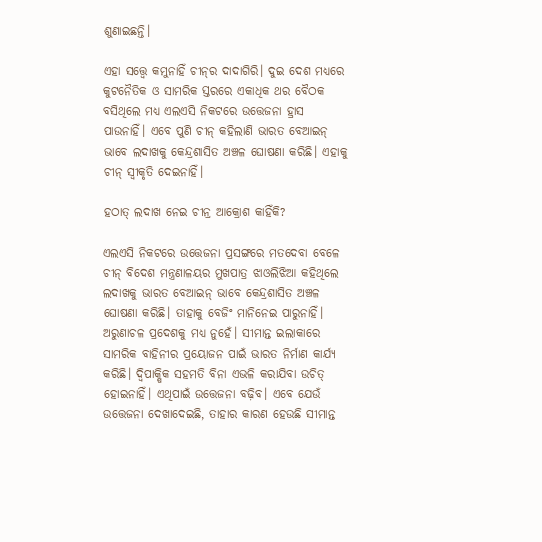ଶୁଣାଇଛନ୍ତି।

ଏହା ସତ୍ତ୍ୱେ କମୁନାହିଁ ଚୀନ୍‌ର ଦାଦାଗିରି। ଦୁଇ ଦେଶ ମଧ୍ୟରେ  କୁଟନୈତିକ ଓ ସାମରିକ ସ୍ତରରେ ଏକାଧିକ ଥର ବୈଠକ ବସିଥିଲେ ମଧ୍ୟ ଏଲଏସି ନିକଟରେ ଉତ୍ତେଜନା ହ୍ରାସ ପାଉନାହିଁ। ଏବେ ପୁଣି ଚୀନ୍ କହିଲାଣି ଭାରତ ବେଆଇନ୍‌ ଭାବେ ଲଦାଖକୁ କେନ୍ଦ୍ରଶାସିତ ଅଞ୍ଚଳ ଘୋଷଣା କରିଛି। ଏହାକୁ ଚୀନ୍ ସ୍ୱୀକୃତି ଦେଇନାହିଁ।

ହଠାତ୍ ଲଦାଖ ନେଇ ଚୀନ୍ର ଆକ୍ରୋଶ କାହିଁକି?

ଏଲଏସି ନିକଟରେ ଉତ୍ତେଜନା ପ୍ରସଙ୍ଗରେ ମତଦେବା ବେଳେ ଚୀନ୍ ବିଦେଶ ମନ୍ତ୍ରଣାଳୟର ମୁଖପାତ୍ର ଝାଓଲିଝିଆ କହିଥିଲେ ଲଦାଖକୁ ଭାରତ ବେଆଇନ୍ ଭାବେ କେନ୍ଦ୍ରଶାସିତ ଅଞ୍ଚଳ ଘୋଷଣା କରିଛି। ତାହାକୁ ବେଜିଂ ମାନିନେଇ ପାରୁନାହିଁ। ଅରୁଣାଚଳ ପ୍ରଦେଶକୁ ମଧ୍ୟ ନୁହେଁ। ସୀମାନ୍ତ ଇଲାକାରେ ସାମରିକ ବାହିନୀର ପ୍ରୟୋଜନ ପାଇଁ ଭାରତ ନିର୍ମାଣ କାର୍ଯ୍ୟ କରିଛି। ଦ୍ୱିପାକ୍ଷିକ ସହମତି ବିନା ଏଭଳି କରାଯିବା ଉଚିତ୍ ହୋଇନାହିଁ। ଏଥିପାଇଁ ଉତ୍ତେଜନା ବଢ଼ିବ। ଏବେ ଯେଉଁ ଉତ୍ତେଜନା ଦେଖାଦେଇଛି, ତାହାର କାରଣ ହେଉଛି ସୀମାନ୍ତ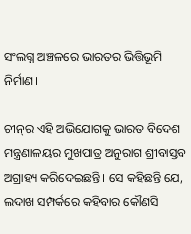ସଂଲଗ୍ନ ଅଞ୍ଚଳରେ ଭାରତର ଭିତ୍ତିଭୂମି ନିର୍ମାଣ।

ଚୀନ୍‌ର ଏହି ଅଭିଯୋଗକୁ ଭାରତ ବିଦେଶ ମନ୍ତ୍ରଣାଳୟର ମୁଖପାତ୍ର ଅନୁରାଗ ଶ୍ରୀବାସ୍ତବ ଅଗ୍ରାହ୍ୟ କରିଦେଇଛନ୍ତି। ସେ କହିଛନ୍ତି ଯେ, ଲଦାଖ ସମ୍ପର୍କରେ କହିବାର କୌଣସି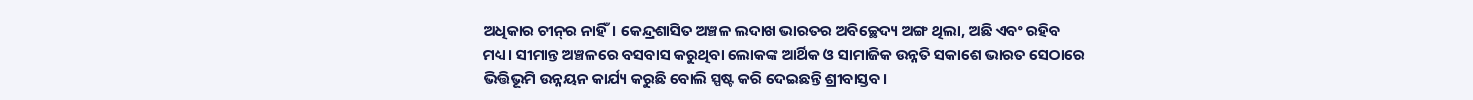ଅଧିକାର ଚୀନ୍‌ର ନାହିଁ। କେନ୍ଦ୍ରଶାସିତ ଅଞ୍ଚଳ ଲଦାଖ ଭାରତର ଅବିଚ୍ଛେଦ୍ୟ ଅଙ୍ଗ ଥିଲା, ଅଛି ଏବଂ ରହିବ ମଧ୍ୟ। ସୀମାନ୍ତ ଅଞ୍ଚଳରେ ବସବାସ କରୁଥିବା ଲୋକଙ୍କ ଆର୍ଥିକ ଓ ସାମାଜିକ ଉନ୍ନତି ସକାଶେ ଭାରତ ସେଠାରେ ଭିତ୍ତିଭୂମି ଉନ୍ନୟନ କାର୍ଯ୍ୟ କରୁଛି ବୋଲି ସ୍ପଷ୍ଟ କରି ଦେଇଛନ୍ତି ଶ୍ରୀବାସ୍ତବ।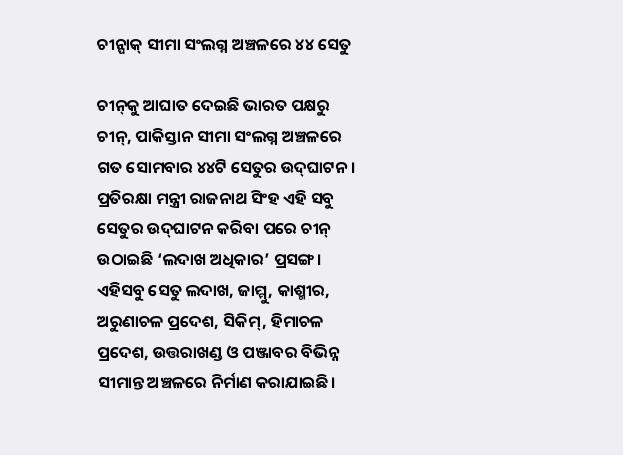ଚୀନ୍ପାକ୍ ସୀମା ସଂଲଗ୍ନ ଅଞ୍ଚଳରେ ୪୪ ସେତୁ

ଚୀନ୍‌କୁ ଆଘାତ ଦେଇଛି ଭାରତ ପକ୍ଷରୁ ଚୀନ୍, ପାକିସ୍ତାନ ସୀମା ସଂଲଗ୍ନ ଅଞ୍ଚଳରେ ଗତ ସୋମବାର ୪୪ଟି ସେତୁର ଉଦ୍‌ଘାଟନ। ପ୍ରତିରକ୍ଷା ମନ୍ତ୍ରୀ ରାଜନାଥ ସିଂହ ଏହି ସବୁ ସେତୁର ଉଦ୍‌ଘାଟନ କରିବା ପରେ ଚୀନ୍ ଉଠାଇଛି ‘ଲଦାଖ ଅଧିକାର’ ପ୍ରସଙ୍ଗ। ଏହିସବୁ ସେତୁ ଲଦାଖ, ଜାମ୍ମୁ, କାଶ୍ମୀର, ଅରୁଣାଚଳ ପ୍ରଦେଶ, ସିକିମ୍, ହିମାଚଳ ପ୍ରଦେଶ, ଉତ୍ତରାଖଣ୍ଡ ଓ ପଞ୍ଜାବର ବିଭିନ୍ନ ସୀମାନ୍ତ ଅଞ୍ଚଳରେ ନିର୍ମାଣ କରାଯାଇଛି।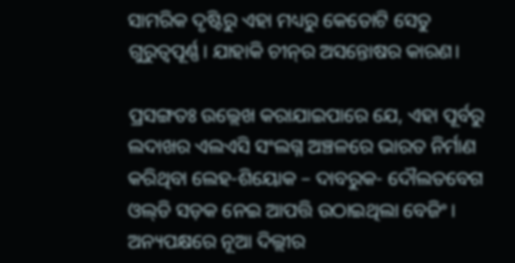ସାମରିକ ଦୃଷ୍ଟିରୁ ଏହା ମଧ୍ୟରୁ କେତୋଟି ସେତୁ ଗୁରୁତ୍ୱପୂର୍ଣ୍ଣ। ଯାହାକି ଚୀନ୍‌ର ଅସନ୍ତୋଷର କାରଣ।

ପ୍ରସଙ୍ଗତଃ ଉଲ୍ଲେଖ କରାଯାଇପାରେ ଯେ, ଏହା ପୂର୍ବରୁ ଲଦାଖର ଏଲଏସି ସଂଲଗ୍ନ ଅଞ୍ଚଳରେ ଭାରତ ନିର୍ମାଣ କରିଥିବା ଲେହ-ଶିୟୋକ – ଦାବରୁକ- ଦୌଲତବେଗ ଓଲ୍‌ଡି ସଡ଼କ ନେଇ ଆପତ୍ତି ଉଠାଇଥିଲା ବେଜିଂ। ଅନ୍ୟପକ୍ଷରେ ନୂଆ ଦିଲ୍ଲୀର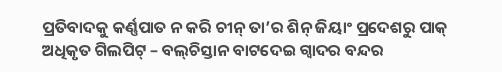ପ୍ରତିବାଦକୁ କର୍ଣ୍ଣପାତ ନ କରି ଚୀନ୍ ତା’ର ଶିନ୍ ଜିୟାଂ ପ୍ରଦେଶରୁ ପାକ୍ ଅଧିକୃତ ଗିଲପିଟ୍ – ବଲ୍‌ଚିସ୍ତାନ ବାଟଦେଇ ଗ୍ୱାଦର ବନ୍ଦର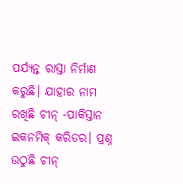ପର୍ଯ୍ୟନ୍ତ ରାସ୍ତା ନିର୍ମାଣ କରୁଛି। ଯାହାର ନାମ ରଖିଛି ଚୀନ୍ -ପାକିସ୍ତାନ ଇକନମିକ୍ କରିଡର। ପ୍ରଶ୍ନ ଉଠୁଛି ଚୀନ୍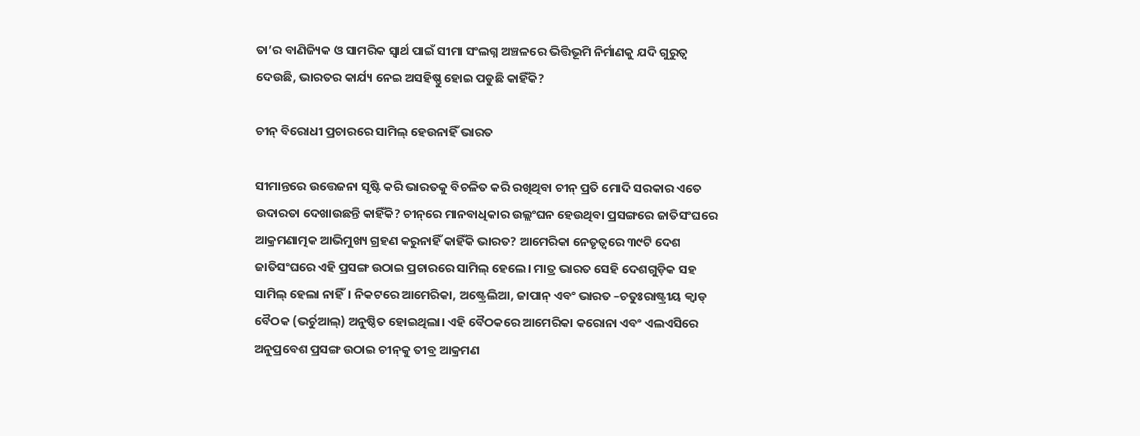ତା’ର ବାଣିଜ୍ୟିକ ଓ ସାମରିକ ସ୍ୱାର୍ଥ ପାଇଁ ସୀମା ସଂଲଗ୍ନ ଅଞ୍ଚଳରେ ଭିତ୍ତିଭୂମି ନିର୍ମାଣକୁ ଯଦି ଗୁରୁତ୍ୱ ଦେଉଛି, ଭାରତର କାର୍ଯ୍ୟ ନେଇ ଅସହିଷ୍ଣୁ ହୋଇ ପଡୁଛି କାହିଁକି?

ଚୀନ୍ ବିରୋଧୀ ପ୍ରଚାରରେ ସାମିଲ୍ ହେଉନାହିଁ ଭାରତ

ସୀମାନ୍ତରେ ଉତ୍ତେଜନା ସୃଷ୍ଟି କରି ଭାରତକୁ ବିଚଳିତ କରି ରଖିଥିବା ଚୀନ୍ ପ୍ରତି ମୋଦି ସରକାର ଏତେ ଉଦାରତା ଦେଖାଉଛନ୍ତି କାହିଁକି? ଚୀନ୍‌ରେ ମାନବାଧିକାର ଉଲ୍ଲଂଘନ ହେଉଥିବା ପ୍ରସଙ୍ଗରେ ଜାତିସଂଘରେ ଆକ୍ରମଣାତ୍ମକ ଆଭିମୁଖ୍ୟ ଗ୍ରହଣ କରୁନାହିଁ କାହିଁକି ଭାରତ? ଆମେରିକା ନେତୃତ୍ୱରେ ୩୯ଟି ଦେଶ ଜାତିସଂଘରେ ଏହି ପ୍ରସଙ୍ଗ ଉଠାଇ ପ୍ରଚାରରେ ସାମିଲ୍ ହେଲେ। ମାତ୍ର ଭାରତ ସେହି ଦେଶଗୁଡ଼ିକ ସହ ସାମିଲ୍ ହେଲା ନାହିଁ। ନିକଟରେ ଆମେରିକା, ଅଷ୍ଟ୍ରେଲିଆ, ଜାପାନ୍ ଏବଂ ଭାରତ –ଚତୁଃରାଷ୍ଟ୍ରୀୟ କ୍ୱାଡ୍ ବୈଠକ (ଭର୍ଚୁଆଲ୍) ଅନୁଷ୍ଠିତ ହୋଇଥିଲା। ଏହି ବୈଠକରେ ଆମେରିକା କରୋନା ଏବଂ ଏଲଏସିରେ ଅନୁପ୍ରବେଶ ପ୍ରସଙ୍ଗ ଉଠାଇ ଚୀନ୍‌କୁ ତୀବ୍ର ଆକ୍ରମଣ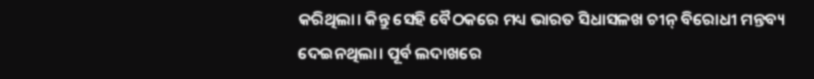କରିଥିଲା। କିନ୍ତୁ ସେହି ବୈଠକରେ ମଧ୍ୟ ଭାରତ ସିଧାସଳଖ ଚୀନ୍ ବିରୋଧୀ ମନ୍ତବ୍ୟ ଦେଇନଥିଲା। ପୂର୍ବ ଲଦାଖରେ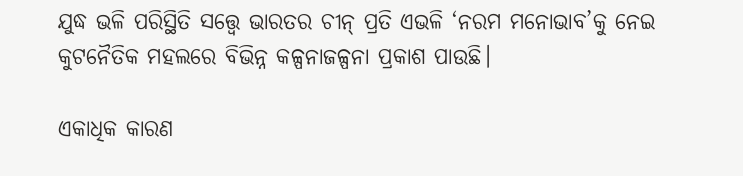ଯୁଦ୍ଧ ଭଳି ପରିସ୍ଥିତି ସତ୍ତ୍ୱେ ଭାରତର ଚୀନ୍ ପ୍ରତି ଏଭଳି ‘ନରମ ମନୋଭାବ’କୁ ନେଇ କୁଟନୈତିକ ମହଲରେ ବିଭିନ୍ନ କଳ୍ପନାଜଳ୍ପନା ପ୍ରକାଶ ପାଉଛି।

ଏକାଧିକ କାରଣ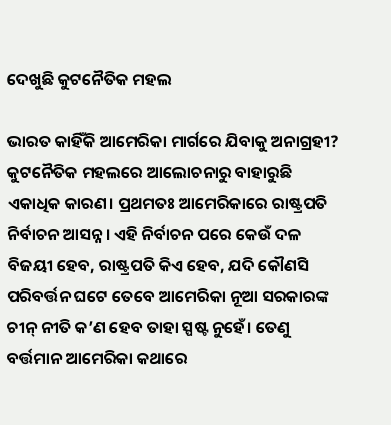ଦେଖୁଛି କୁଟନୈତିକ ମହଲ

ଭାରତ କାହିଁକି ଆମେରିକା ମାର୍ଗରେ ଯିବାକୁ ଅନାଗ୍ରହୀ? କୁଟନୈତିକ ମହଲରେ ଆଲୋଚନାରୁ ବାହାରୁଛି ଏକାଧିକ କାରଣ। ପ୍ରଥମତଃ ଆମେରିକାରେ ରାଷ୍ଟ୍ରପତି ନିର୍ବାଚନ ଆସନ୍ନ। ଏହି ନିର୍ବାଚନ ପରେ କେଉଁ ଦଳ ବିଜୟୀ ହେବ, ରାଷ୍ଟ୍ରପତି କିଏ ହେବ, ଯଦି କୌଣସି  ପରିବର୍ତ୍ତନ ଘଟେ ତେବେ ଆମେରିକା ନୂଆ ସରକାରଙ୍କ ଚୀନ୍ ନୀତି କ’ଣ ହେବ ତାହା ସ୍ପଷ୍ଟ ନୁହେଁ। ତେଣୁ ବର୍ତ୍ତମାନ ଆମେରିକା କଥାରେ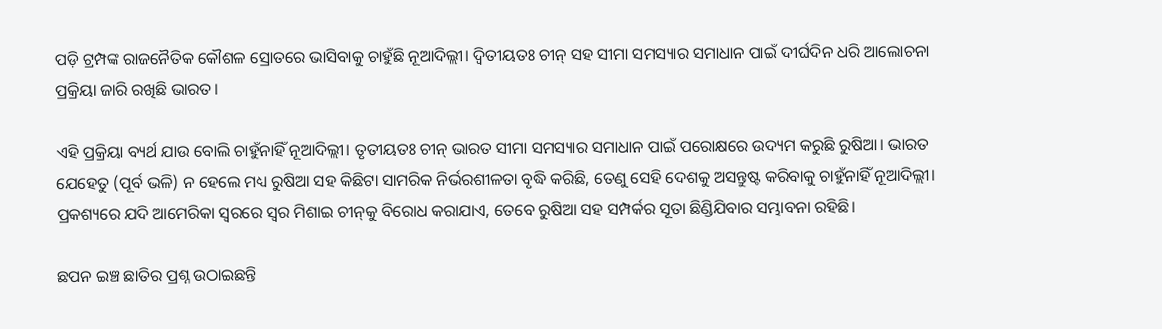ପଡ଼ି ଟ୍ରମ୍ପଙ୍କ ରାଜନୈତିକ କୌଶଳ ସ୍ରୋତରେ ଭାସିବାକୁ ଚାହୁଁଛି ନୂଆଦିଲ୍ଲୀ। ଦ୍ୱିତୀୟତଃ ଚୀନ୍ ସହ ସୀମା ସମସ୍ୟାର ସମାଧାନ ପାଇଁ ଦୀର୍ଘଦିନ ଧରି ଆଲୋଚନା ପ୍ରକ୍ରିୟା ଜାରି ରଖିଛି ଭାରତ।

ଏହି ପ୍ରକ୍ରିୟା ବ୍ୟର୍ଥ ଯାଉ ବୋଲି ଚାହୁଁନାହିଁ ନୂଆଦିଲ୍ଲୀ। ତୃତୀୟତଃ ଚୀନ୍ ଭାରତ ସୀମା ସମସ୍ୟାର ସମାଧାନ ପାଇଁ ପରୋକ୍ଷରେ ଉଦ୍ୟମ କରୁଛି ରୁଷିଆ। ଭାରତ ଯେହେତୁ (ପୂର୍ବ ଭଳି) ନ ହେଲେ ମଧ୍ୟ ରୁଷିଆ ସହ କିଛିଟା ସାମରିକ ନିର୍ଭରଶୀଳତା ବୃଦ୍ଧି କରିଛି, ତେଣୁ ସେହି ଦେଶକୁ ଅସନ୍ତୁଷ୍ଟ କରିବାକୁ ଚାହୁଁନାହିଁ ନୂଆଦିଲ୍ଲୀ। ପ୍ରକଶ୍ୟରେ ଯଦି ଆମେରିକା ସ୍ୱରରେ ସ୍ୱର ମିଶାଇ ଚୀନ୍‌କୁ ବିରୋଧ କରାଯାଏ, ତେବେ ରୁଷିଆ ସହ ସମ୍ପର୍କର ସୂତା ଛିଣ୍ଡିଯିବାର ସମ୍ଭାବନା ରହିଛି।

ଛପନ ଇଞ୍ଚ ଛାତିର ପ୍ରଶ୍ନ ଉଠାଇଛନ୍ତି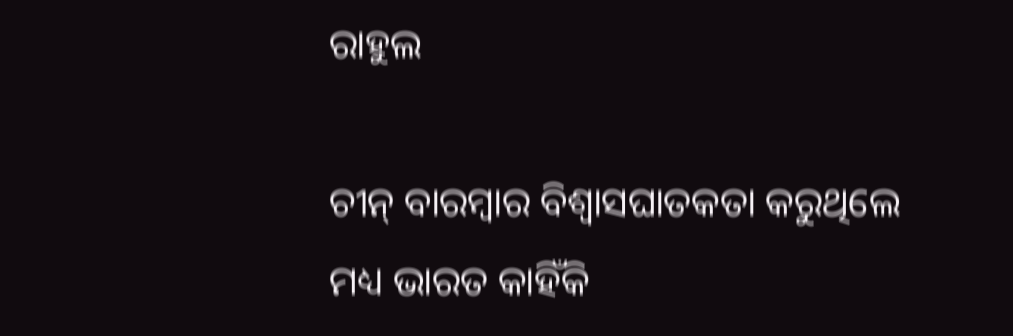ରାହୁଲ

ଚୀନ୍ ବାରମ୍ବାର ବିଶ୍ୱାସଘାତକତା କରୁଥିଲେ ମଧ୍ୟ ଭାରତ କାହିଁକି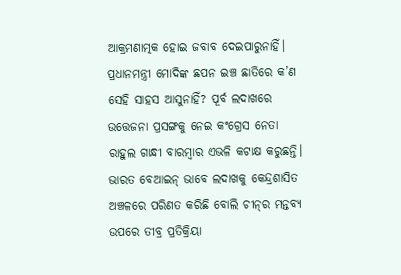ଆକ୍ରମଣାତ୍ମକ ହୋଇ ଜବାବ ଦେଇପାରୁନାହିଁ। ପ୍ରଧାନମନ୍ତ୍ରୀ ମୋଦିଙ୍କ ଛପନ ଇଞ୍ଚ ଛାତିରେ କ’ଣ ସେହି ସାହସ ଆସୁନାହିଁ? ପୂର୍ବ ଲଦାଖରେ ଉତ୍ତେଜନା ପ୍ରସଙ୍ଗକୁ ନେଇ କଂଗ୍ରେସ ନେତା ରାହୁଲ ଗାନ୍ଧୀ ବାରମ୍ବାର ଏଭଳି କଟାକ୍ଷ କରୁଛନ୍ତି। ଭାରତ ବେଆଇନ୍ ଭାବେ ଲଦାଖକୁ କେନ୍ଦ୍ରଶାସିତ ଅଞ୍ଚଳରେ ପରିଣତ କରିଛି ବୋଲି ଚୀନ୍‌ର ମନ୍ତବ୍ୟ ଉପରେ ତୀବ୍ର ପ୍ରତିକ୍ରିୟା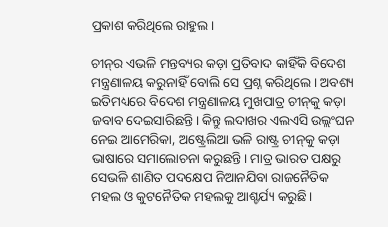ପ୍ରକାଶ କରିଥିଲେ ରାହୁଲ।

ଚୀନ୍‌ର ଏଭଳି ମନ୍ତବ୍ୟର କଡ଼ା ପ୍ରତିବାଦ କାହିଁକି ବିଦେଶ ମନ୍ତ୍ରଣାଳୟ କରୁନାହିଁ ବୋଲି ସେ ପ୍ରଶ୍ନ କରିଥିଲେ। ଅବଶ୍ୟ ଇତିମଧ୍ୟରେ ବିଦେଶ ମନ୍ତ୍ରଣାଳୟ ମୁଖପାତ୍ର ଚୀନ୍‌କୁ କଡ଼ା ଜବାବ ଦେଇସାରିଛନ୍ତି। କିନ୍ତୁ ଲଦାଖର ଏଲଏସି ଉଲ୍ଲଂଘନ ନେଇ ଆମେରିକା, ଅଷ୍ଟ୍ରେଲିଆ ଭଳି ରାଷ୍ଟ୍ର ଚୀନ୍‌କୁ କଡ଼ା ଭାଷାରେ ସମାଲୋଚନା କରୁଛନ୍ତି। ମାତ୍ର ଭାରତ ପକ୍ଷରୁ ସେଭଳି ଶାଣିତ ପଦକ୍ଷେପ ନିଆନଯିବା ରାଜନୈତିକ ମହଲ ଓ କୁଟନୈତିକ ମହଲକୁ ଆଶ୍ଚର୍ଯ୍ୟ କରୁଛି।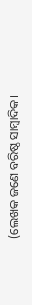(ଲେଖକ ଜଣେ ବରିଷ୍ଠ ସାମ୍ବାଦିକ।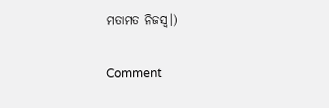ମତାମତ ନିଜସ୍ୱ।)

Comment